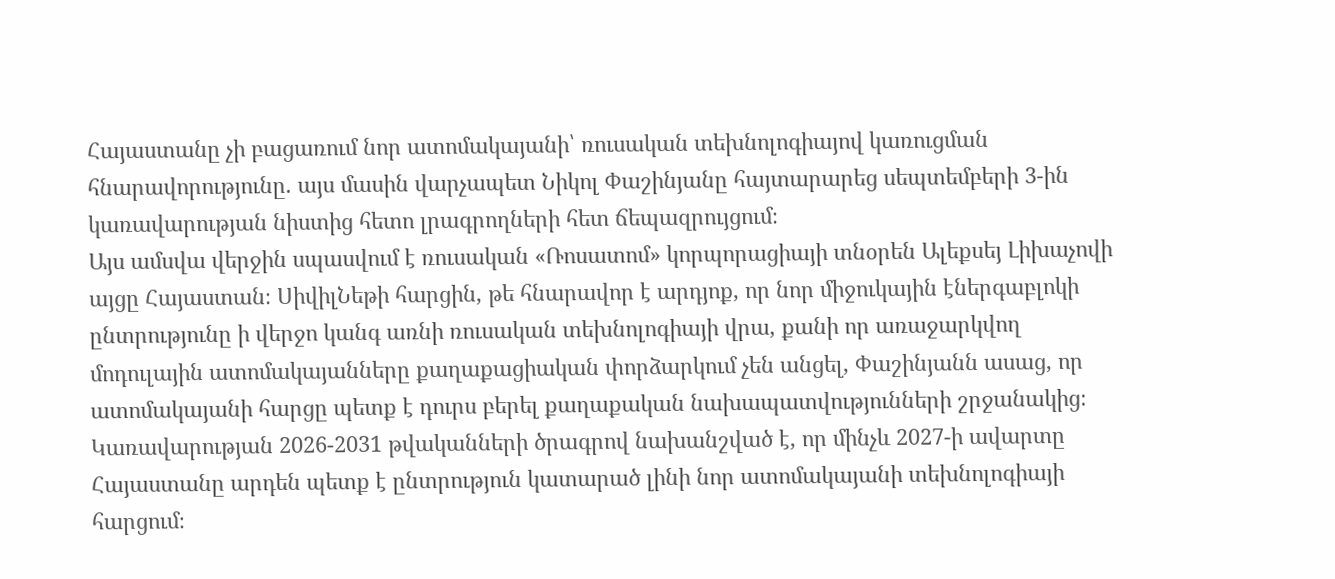Հայաստանը չի բացառում նոր ատոմակայանի՝ ռուսական տեխնոլոգիայով կառուցման հնարավորությունը. այս մասին վարչապետ Նիկոլ Փաշինյանը հայտարարեց սեպտեմբերի 3-ին կառավարության նիստից հետո լրագրողների հետ ճեպազրույցում։
Այս ամսվա վերջին սպասվում է ռուսական «Ռոսատոմ» կորպորացիայի տնօրեն Ալեքսեյ Լիխաչովի այցը Հայաստան։ ՍիվիլՆեթի հարցին, թե հնարավոր է արդյոք, որ նոր միջուկային էներգաբլոկի ընտրությունը ի վերջո կանգ առնի ռուսական տեխնոլոգիայի վրա, քանի որ առաջարկվող մոդուլային ատոմակայանները քաղաքացիական փորձարկում չեն անցել, Փաշինյանն ասաց, որ ատոմակայանի հարցը պետք է դուրս բերել քաղաքական նախապատվությունների շրջանակից։
Կառավարության 2026-2031 թվականների ծրագրով նախանշված է, որ մինչև 2027-ի ավարտը Հայաստանը արդեն պետք է ընտրություն կատարած լինի նոր ատոմակայանի տեխնոլոգիայի հարցում։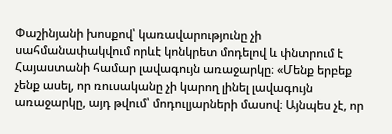Փաշինյանի խոսքով՝ կառավարությունը չի սահմանափակվում որևէ կոնկրետ մոդելով և փնտրում է Հայաստանի համար լավագույն առաջարկը։ «Մենք երբեք չենք ասել, որ ռուսականը չի կարող լինել լավագույն առաջարկը, այդ թվում՝ մոդուլյարների մասով։ Այնպես չէ, որ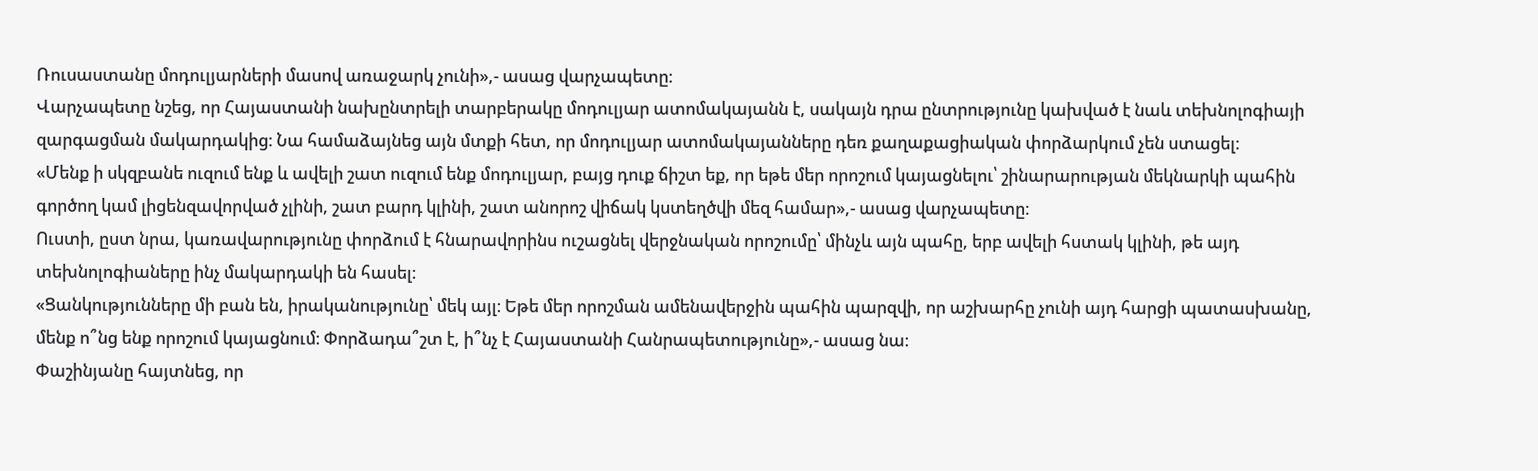Ռուսաստանը մոդուլյարների մասով առաջարկ չունի»,- ասաց վարչապետը։
Վարչապետը նշեց, որ Հայաստանի նախընտրելի տարբերակը մոդուլյար ատոմակայանն է, սակայն դրա ընտրությունը կախված է նաև տեխնոլոգիայի զարգացման մակարդակից։ Նա համաձայնեց այն մտքի հետ, որ մոդուլյար ատոմակայանները դեռ քաղաքացիական փորձարկում չեն ստացել։
«Մենք ի սկզբանե ուզում ենք և ավելի շատ ուզում ենք մոդուլյար, բայց դուք ճիշտ եք, որ եթե մեր որոշում կայացնելու՝ շինարարության մեկնարկի պահին գործող կամ լիցենզավորված չլինի, շատ բարդ կլինի, շատ անորոշ վիճակ կստեղծվի մեզ համար»,- ասաց վարչապետը։
Ուստի, ըստ նրա, կառավարությունը փորձում է հնարավորինս ուշացնել վերջնական որոշումը՝ մինչև այն պահը, երբ ավելի հստակ կլինի, թե այդ տեխնոլոգիաները ինչ մակարդակի են հասել։
«Ցանկությունները մի բան են, իրականությունը՝ մեկ այլ։ Եթե մեր որոշման ամենավերջին պահին պարզվի, որ աշխարհը չունի այդ հարցի պատասխանը, մենք ո՞նց ենք որոշում կայացնում։ Փորձադա՞շտ է, ի՞նչ է Հայաստանի Հանրապետությունը»,- ասաց նա։
Փաշինյանը հայտնեց, որ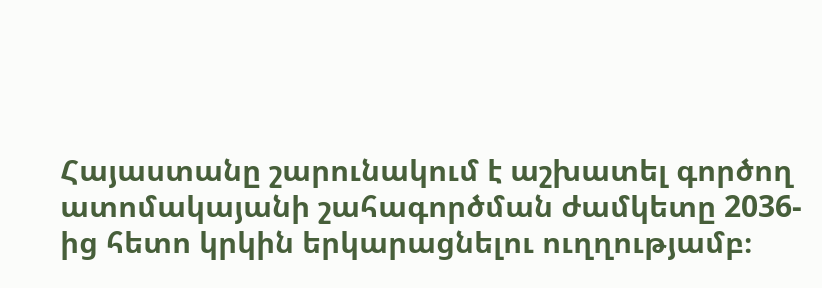Հայաստանը շարունակում է աշխատել գործող ատոմակայանի շահագործման ժամկետը 2036-ից հետո կրկին երկարացնելու ուղղությամբ։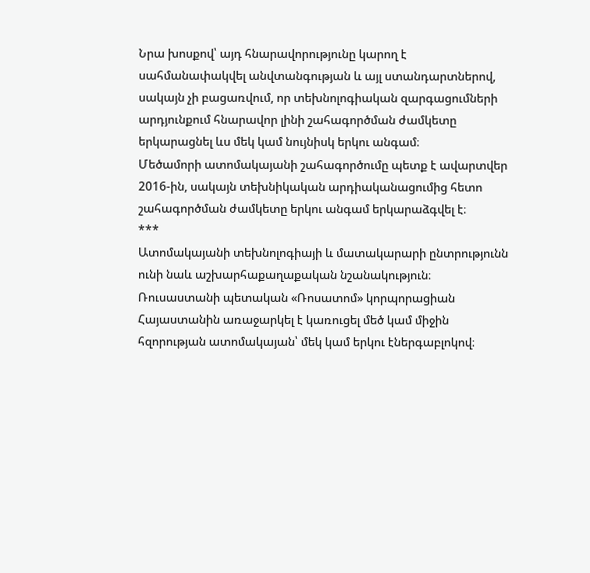Նրա խոսքով՝ այդ հնարավորությունը կարող է սահմանափակվել անվտանգության և այլ ստանդարտներով, սակայն չի բացառվում, որ տեխնոլոգիական զարգացումների արդյունքում հնարավոր լինի շահագործման ժամկետը երկարացնել ևս մեկ կամ նույնիսկ երկու անգամ։
Մեծամորի ատոմակայանի շահագործումը պետք է ավարտվեր 2016-ին, սակայն տեխնիկական արդիականացումից հետո շահագործման ժամկետը երկու անգամ երկարաձգվել է։
***
Ատոմակայանի տեխնոլոգիայի և մատակարարի ընտրությունն ունի նաև աշխարհաքաղաքական նշանակություն։ Ռուսաստանի պետական «Ռոսատոմ» կորպորացիան Հայաստանին առաջարկել է կառուցել մեծ կամ միջին հզորության ատոմակայան՝ մեկ կամ երկու էներգաբլոկով։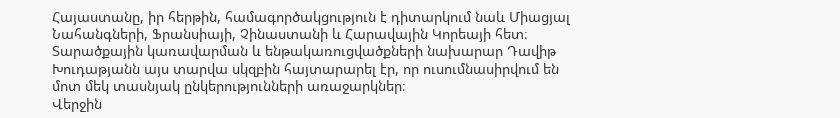Հայաստանը, իր հերթին, համագործակցություն է դիտարկում նաև Միացյալ Նահանգների, Ֆրանսիայի, Չինաստանի և Հարավային Կորեայի հետ։ Տարածքային կառավարման և ենթակառուցվածքների նախարար Դավիթ Խուդաթյանն այս տարվա սկզբին հայտարարել էր, որ ուսումնասիրվում են մոտ մեկ տասնյակ ընկերությունների առաջարկներ։
Վերջին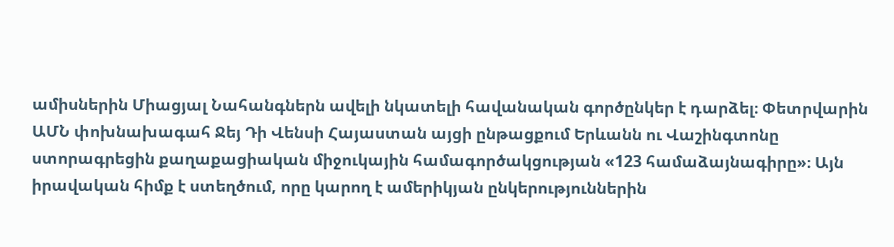ամիսներին Միացյալ Նահանգներն ավելի նկատելի հավանական գործընկեր է դարձել։ Փետրվարին ԱՄՆ փոխնախագահ Ջեյ Դի Վենսի Հայաստան այցի ընթացքում Երևանն ու Վաշինգտոնը ստորագրեցին քաղաքացիական միջուկային համագործակցության «123 համաձայնագիրը»։ Այն իրավական հիմք է ստեղծում, որը կարող է ամերիկյան ընկերություններին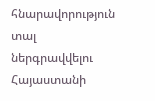հնարավորություն տալ ներգրավվելու Հայաստանի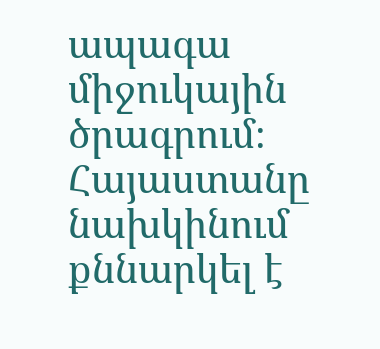ապագա միջուկային ծրագրում։
Հայաստանը նախկինում քննարկել է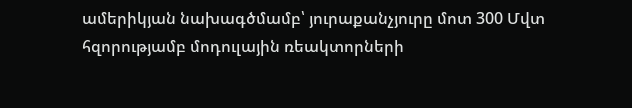ամերիկյան նախագծմամբ՝ յուրաքանչյուրը մոտ 300 Մվտ հզորությամբ մոդուլային ռեակտորների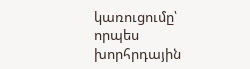կառուցումը՝ որպես խորհրդային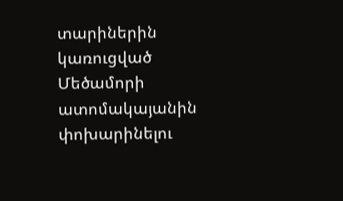տարիներին կառուցված Մեծամորի ատոմակայանին փոխարինելու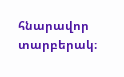հնարավոր տարբերակ։